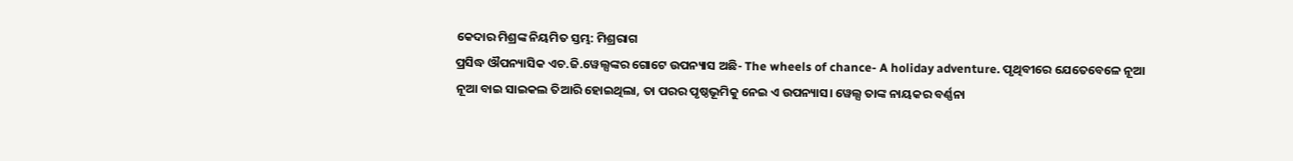କେଦାର ମିଶ୍ରଙ୍କ ନିୟମିତ ସ୍ତମ୍ଭ: ମିଶ୍ରରାଗ
ପ୍ରସିଦ୍ଧ ଔପନ୍ୟାସିକ ଏଚ.ଜି.ୱେଲ୍ସଙ୍କର ଗୋଟେ ଉପନ୍ୟାସ ଅଛି- The wheels of chance- A holiday adventure. ପୃଥିବୀରେ ଯେତେବେଳେ ନୂଆ ନୂଆ ବାଇ ସାଇକଲ ତିଆରି ହୋଇଥିଲା, ତା ପରର ପୃଷ୍ଠଭୂମିକୁ ନେଇ ଏ ଉପନ୍ୟାସ। ୱେଲ୍ସ ତାଙ୍କ ନାୟକର ବର୍ଣ୍ଣନା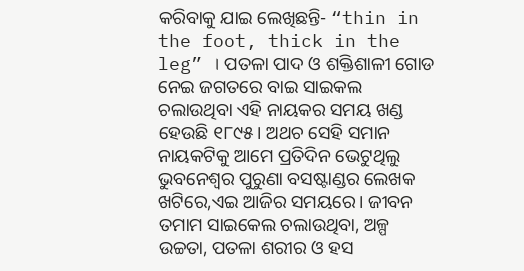କରିବାକୁ ଯାଇ ଲେଖିଛନ୍ତି- “thin in the foot, thick in the leg” । ପତଳା ପାଦ ଓ ଶକ୍ତିଶାଳୀ ଗୋଡ ନେଇ ଜଗତରେ ବାଇ ସାଇକଲ ଚଲାଉଥିବା ଏହି ନାୟକର ସମୟ ଖଣ୍ଡ ହେଉଛି ୧୮୯୫। ଅଥଚ ସେହି ସମାନ ନାୟକଟିକୁ ଆମେ ପ୍ରତିଦିନ ଭେଟୁଥିଲୁ ଭୁବନେଶ୍ୱର ପୁରୁଣା ବସଷ୍ଟାଣ୍ଡର ଲେଖକ ଖଟିରେ,ଏଇ ଆଜିର ସମୟରେ। ଜୀବନ ତମାମ ସାଇକେଲ ଚଲାଉଥିବା, ଅଳ୍ପ ଉଚ୍ଚତା, ପତଳା ଶରୀର ଓ ହସ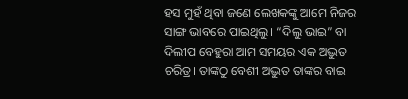ହସ ମୁହଁ ଥିବା ଜଣେ ଲେଖକଙ୍କୁ ଆମେ ନିଜର ସାଙ୍ଗ ଭାବରେ ପାଇଥିଲୁ। “ଦିଲୁ ଭାଇ” ବା ଦିଲୀପ ବେହୁରା ଆମ ସମୟର ଏକ ଅଦ୍ଭୁତ ଚରିତ୍ର। ତାଙ୍କଠୁ ବେଶୀ ଅଦ୍ଭୁତ ତାଙ୍କର ବାଇ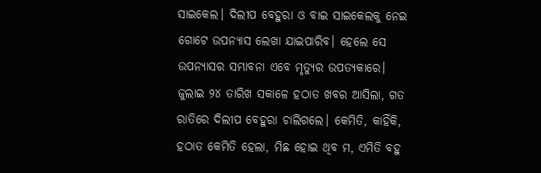ସାଇକେଲ। ଦିଲୀପ ବେହୁରା ଓ ବାଇ ସାଇକେଲକୁ ନେଇ ଗୋଟେ ଉପନ୍ୟାସ ଲେଖା ଯାଇପାରିବ। ହେଲେ ସେ ଉପନ୍ୟାସର ସମ୍ଭାବନା ଏବେ ମୃତ୍ୟୁର ଉପତ୍ୟକାରେ।
ଜୁଲାଇ ୨୪ ତାରିଖ ସକାଳେ ହଠାତ ଖବର ଆସିଲା, ଗତ ରାତିରେ ଦିଲୀପ ବେହୁରା ଚାଲିଗଲେ। କେମିତି, କାହିଁକି, ହଠାତ କେମିତି ହେଲା, ମିଛ ହୋଇ ଥିବ ମ, ଏମିତି ବହୁ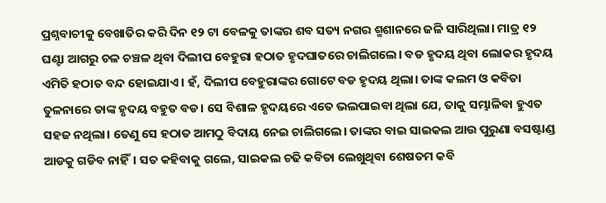ପ୍ରଶ୍ନବାଚୀକୁ ବେଖାତିର କରି ଦିନ ୧୨ ଟା ବେଳକୁ ତାଙ୍କର ଶବ ସତ୍ୟ ନଗର ଶ୍ମଶାନରେ ଜଳି ସାରିଥିଲା। ମାତ୍ର ୧୨ ଘଣ୍ଟା ଆଗରୁ ଚଳ ଚଞ୍ଚଳ ଥିବା ଦିଲୀପ ବେହୁରା ହଠାତ ହୃଦଘାତରେ ଚାଲିଗଲେ। ବଡ ହୃଦୟ ଥିବା ଲୋକର ହୃଦୟ ଏମିତି ହଠାତ ବନ୍ଦ ହୋଇଯାଏ। ହଁ, ଦିଲୀପ ବେହୁରାଙ୍କର ଗୋଟେ ବଡ ହୃଦୟ ଥିଲା। ତାଙ୍କ କଲମ ଓ କବିତା ତୁଳନାରେ ତାଙ୍କ ହୃଦୟ ବହୁତ ବଡ। ସେ ବିଶାଳ ହୃଦୟରେ ଏତେ ଭଲପାଇବା ଥିଲା ଯେ, ତାକୁ ସମ୍ଭାଳିବା ହୁଏତ ସହଜ ନଥିଲା। ତେଣୁ ସେ ହଠାତ ଆମଠୁ ବିଦାୟ ନେଇ ଚାଲିଗଲେ। ତାଙ୍କର ବାଇ ସାଇକଲ ଆଉ ପୁରୁଣା ବସଷ୍ଟାଣ୍ଡ ଆଡକୁ ଗଡିବ ନାହିଁ। ସତ କହିବାକୁ ଗଲେ, ସାଇକଲ ଚଢି କବିତା ଲେଖୁଥିବା ଶେଷତମ କବି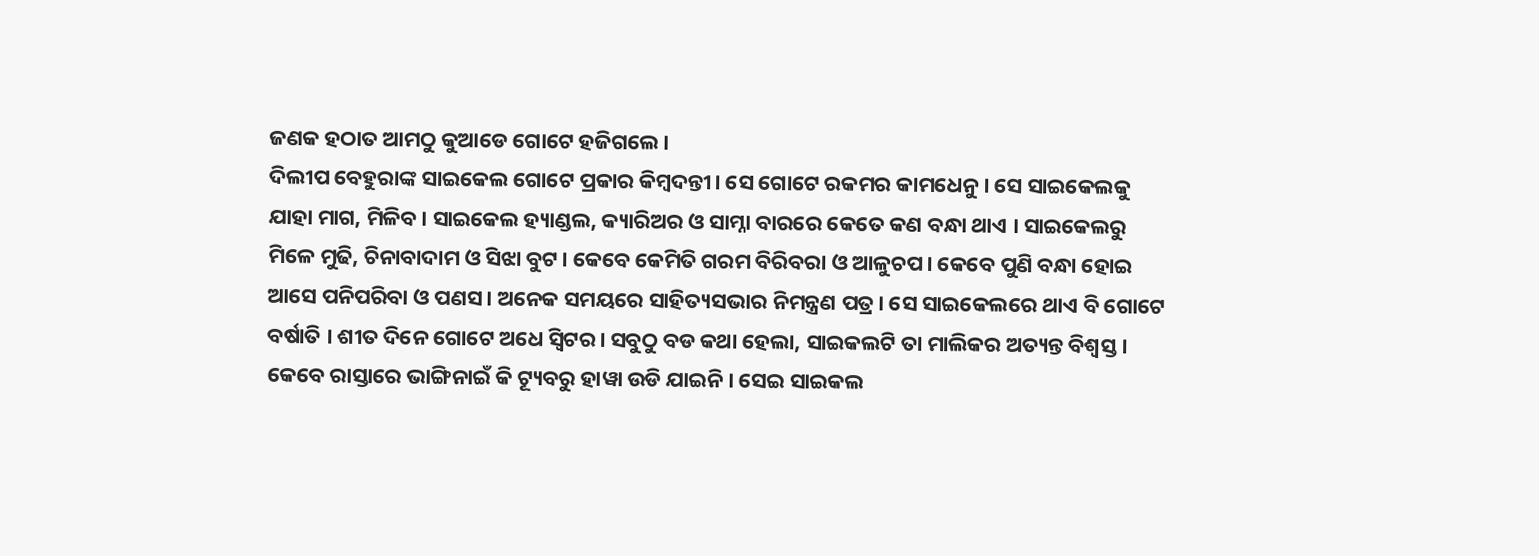ଜଣକ ହଠାତ ଆମଠୁ କୁଆଡେ ଗୋଟେ ହଜିଗଲେ।
ଦିଲୀପ ବେହୁରାଙ୍କ ସାଇକେଲ ଗୋଟେ ପ୍ରକାର କିମ୍ବଦନ୍ତୀ। ସେ ଗୋଟେ ରକମର କାମଧେନୁ। ସେ ସାଇକେଲକୁ ଯାହା ମାଗ, ମିଳିବ। ସାଇକେଲ ହ୍ୟାଣ୍ଡଲ, କ୍ୟାରିଅର ଓ ସାମ୍ନା ବାରରେ କେତେ କଣ ବନ୍ଧା ଥାଏ । ସାଇକେଲରୁ ମିଳେ ମୁଢି, ଚିନାବାଦାମ ଓ ସିଝା ବୁଟ। କେବେ କେମିତି ଗରମ ବିରିବରା ଓ ଆଳୁଚପ। କେବେ ପୁଣି ବନ୍ଧା ହୋଇ ଆସେ ପନିପରିବା ଓ ପଣସ। ଅନେକ ସମୟରେ ସାହିତ୍ୟସଭାର ନିମନ୍ତ୍ରଣ ପତ୍ର। ସେ ସାଇକେଲରେ ଥାଏ ବି ଗୋଟେ ବର୍ଷାତି । ଶୀତ ଦିନେ ଗୋଟେ ଅଧେ ସ୍ଵିଟର। ସବୁଠୁ ବଡ କଥା ହେଲା, ସାଇକଲଟି ତା ମାଲିକର ଅତ୍ୟନ୍ତ ବିଶ୍ଵସ୍ତ। କେବେ ରାସ୍ତାରେ ଭାଙ୍ଗିନାଇଁ କି ଟ୍ୟୂବରୁ ହାୱା ଉଡି ଯାଇନି। ସେଇ ସାଇକଲ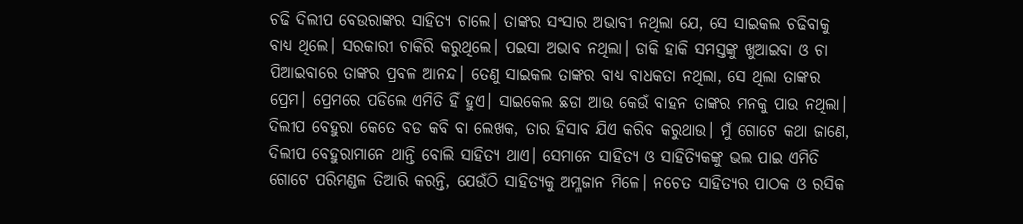ଚଢି ଦିଲୀପ ବେଉରାଙ୍କର ସାହିତ୍ୟ ଚାଲେ। ତାଙ୍କର ସଂସାର ଅଭାବୀ ନଥିଲା ଯେ, ସେ ସାଇକଲ ଚଢିବାକୁ ବାଧ୍ୟ ଥିଲେ। ସରକାରୀ ଚାକିରି କରୁଥିଲେ। ପଇସା ଅଭାବ ନଥିଲା। ଡାକି ହାକି ସମସ୍ତଙ୍କୁ ଖୁଆଇବା ଓ ଚା ପିଆଇବାରେ ତାଙ୍କର ପ୍ରବଳ ଆନନ୍ଦ। ତେଣୁ ସାଇକଲ ତାଙ୍କର ବାଧ୍ୟ ବାଧକତା ନଥିଲା, ସେ ଥିଲା ତାଙ୍କର ପ୍ରେମ। ପ୍ରେମରେ ପଡିଲେ ଏମିତି ହିଁ ହୁଏ। ସାଇକେଲ ଛଡା ଆଉ କେଉଁ ବାହନ ତାଙ୍କର ମନକୁ ପାଉ ନଥିଲା।
ଦିଲୀପ ବେହୁରା କେତେ ବଡ କବି ବା ଲେଖକ, ତାର ହିସାବ ଯିଏ କରିବ କରୁଥାଉ। ମୁଁ ଗୋଟେ କଥା ଜାଣେ, ଦିଲୀପ ବେହୁରାମାନେ ଥାନ୍ତି ବୋଲି ସାହିତ୍ୟ ଥାଏ। ସେମାନେ ସାହିତ୍ୟ ଓ ସାହିତ୍ୟିକଙ୍କୁ ଭଲ ପାଇ ଏମିତି ଗୋଟେ ପରିମଣ୍ଡଳ ତିଆରି କରନ୍ତି, ଯେଉଁଠି ସାହିତ୍ୟକୁ ଅମ୍ଳଜାନ ମିଳେ। ନଚେତ ସାହିତ୍ୟର ପାଠକ ଓ ରସିକ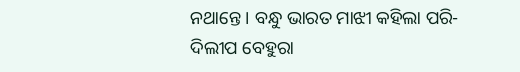ନଥାନ୍ତେ। ବନ୍ଧୁ ଭାରତ ମାଝୀ କହିଲା ପରି-ଦିଲୀପ ବେହୁରା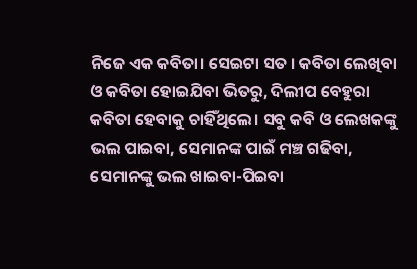ନିଜେ ଏକ କବିତା। ସେଇଟା ସତ । କବିତା ଲେଖିବା ଓ କବିତା ହୋଇଯିବା ଭିତରୁ, ଦିଲୀପ ବେହୁରା କବିତା ହେବାକୁ ଚାହିଁଥିଲେ। ସବୁ କବି ଓ ଲେଖକଙ୍କୁ ଭଲ ପାଇବା, ସେମାନଙ୍କ ପାଇଁ ମଞ୍ଚ ଗଢିବା, ସେମାନଙ୍କୁ ଭଲ ଖାଇବା-ପିଇବା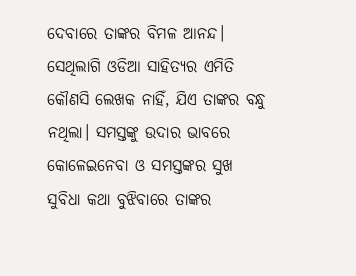ଦେବାରେ ତାଙ୍କର ବିମଳ ଆନନ୍ଦ। ସେଥିଲାଗି ଓଡିଆ ସାହିତ୍ୟର ଏମିତି କୌଣସି ଲେଖକ ନାହିଁ, ଯିଏ ତାଙ୍କର ବନ୍ଧୁ ନଥିଲା। ସମସ୍ତଙ୍କୁ ଉଦାର ଭାବରେ କୋଳେଇନେବା ଓ ସମସ୍ତଙ୍କର ସୁଖ ସୁବିଧା କଥା ବୁଝିବାରେ ତାଙ୍କର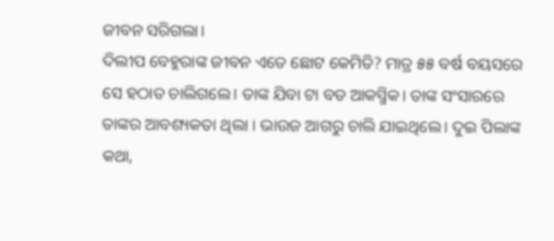ଜୀବନ ସରିଗଲା।
ଦିଲୀପ ବେହୁରାଙ୍କ ଜୀବନ ଏତେ ଛୋଟ କେମିତି? ମାତ୍ର ୫୫ ବର୍ଷ ବୟସରେ ସେ ହଠାତ ଚାଲିଗଲେ। ତାଙ୍କ ଯିବା ଟା ବଡ ଆକସ୍ମିକ। ତାଙ୍କ ସଂସାରରେ ତାଙ୍କର ଆବଶ୍ୟକତା ଥିଲା । ଭାଉଜ ଆଗରୁ ଚାଲି ଯାଇଥିଲେ। ଦୁଇ ପିଲାଙ୍କ କଥା,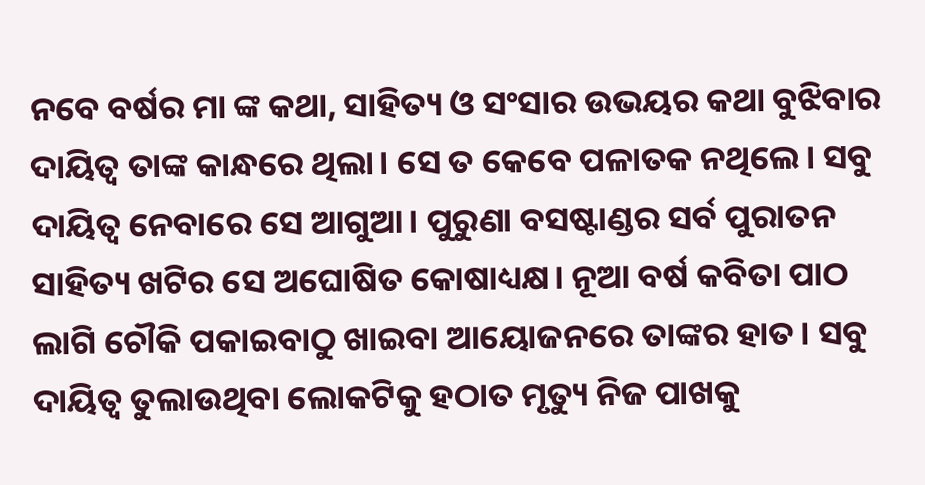ନବେ ବର୍ଷର ମା ଙ୍କ କଥା, ସାହିତ୍ୟ ଓ ସଂସାର ଉଭୟର କଥା ବୁଝିବାର ଦାୟିତ୍ଵ ତାଙ୍କ କାନ୍ଧରେ ଥିଲା। ସେ ତ କେବେ ପଳାତକ ନଥିଲେ। ସବୁ ଦାୟିତ୍ଵ ନେବାରେ ସେ ଆଗୁଆ। ପୁରୁଣା ବସଷ୍ଟାଣ୍ଡର ସର୍ବ ପୁରାତନ ସାହିତ୍ୟ ଖଟିର ସେ ଅଘୋଷିତ କୋଷାଧ୍ୟକ୍ଷ। ନୂଆ ବର୍ଷ କବିତା ପାଠ ଲାଗି ଚୌକି ପକାଇବାଠୁ ଖାଇବା ଆୟୋଜନରେ ତାଙ୍କର ହାତ। ସବୁ ଦାୟିତ୍ଵ ତୁଲାଉଥିବା ଲୋକଟିକୁ ହଠାତ ମୃତ୍ୟୁ ନିଜ ପାଖକୁ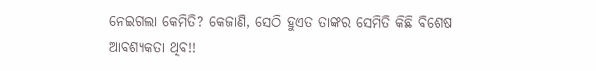ନେଇଗଲା କେମିତି? କେଜାଣି, ସେଠି ହୁଏତ ତାଙ୍କର ସେମିତି କିଛି ବିଶେଷ ଆବଶ୍ୟକତା ଥିବ!!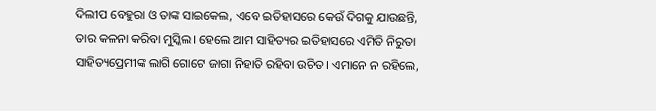ଦିଲୀପ ବେହୁରା ଓ ତାଙ୍କ ସାଇକେଲ, ଏବେ ଇତିହାସରେ କେଉଁ ଦିଗକୁ ଯାଉଛନ୍ତି, ତାର କଳନା କରିବା ମୁସ୍କିଲ। ହେଲେ ଆମ ସାହିତ୍ୟର ଇତିହାସରେ ଏମିତି ନିରୁତା ସାହିତ୍ୟପ୍ରେମୀଙ୍କ ଲାଗି ଗୋଟେ ଜାଗା ନିହାତି ରହିବା ଉଚିତ। ଏମାନେ ନ ରହିଲେ,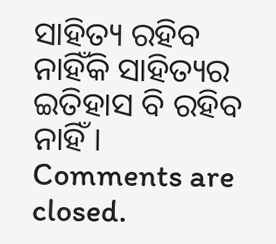ସାହିତ୍ୟ ରହିବ ନାହିଁକି ସାହିତ୍ୟର ଇତିହାସ ବି ରହିବ ନାହିଁ।
Comments are closed.